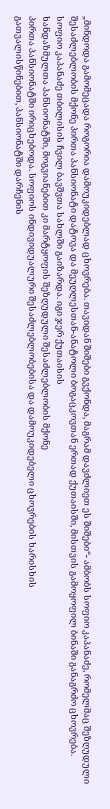„მინდოდა გამომეცადა როგორია დამოუკიდებლად ცხოვრება. თავიდან შიშები გვქონდა, მაგრამ დავძლიეთ ეს შიშები“- ამბობს სოფიო კაპანაძე, რომელმაც შეზღუდული შესაძლებლობის მქონე პირთა პანსიონატი დატოვა და მეუღლესთან-ანატოლი ბოგაცკოვთან ერთად ქუთაისში, მისთვის გამოყოფილ ბინაში განაგრძო ცხოვრება.
სოფიო კაპანაძე თბილისის ჩვილ ბავშვთა სახლში გაიზარდა. იგი ჯერ ქუთაისის
ხანდაზმულთა პანსიონატში, მოგვიანებით კი მარტყოფის შეზღუდული შესაძლებლობის მქონე
პირთა პანსიონატში ირიცხებოდა. სოფიოს ინდივიდუალური შესაძლებლობებისა და დამოუკიდებელი ცხოვრების ხარისხის
გათვალისწინებით, პანსიონატში დარჩენის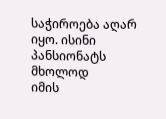საჭიროება აღარ იყო. ისინი პანსიონატს მხოლოდ
იმის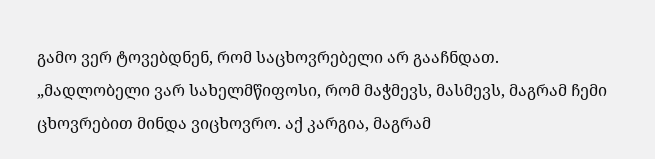გამო ვერ ტოვებდნენ, რომ საცხოვრებელი არ გააჩნდათ.
„მადლობელი ვარ სახელმწიფოსი, რომ მაჭმევს, მასმევს, მაგრამ ჩემი ცხოვრებით მინდა ვიცხოვრო. აქ კარგია, მაგრამ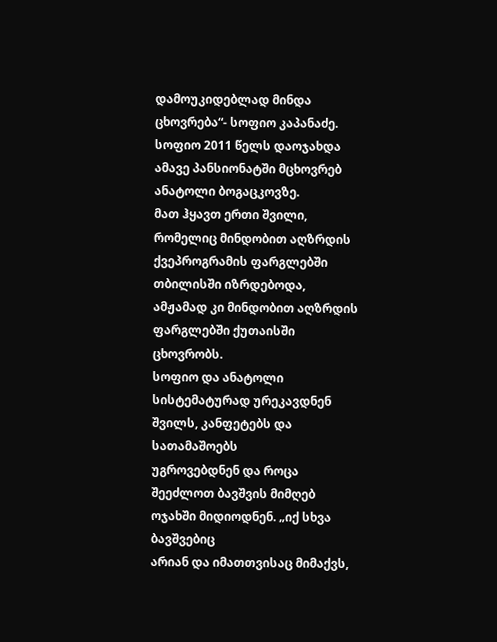დამოუკიდებლად მინდა ცხოვრება“- სოფიო კაპანაძე.
სოფიო 2011 წელს დაოჯახდა ამავე პანსიონატში მცხოვრებ ანატოლი ბოგაცკოვზე.
მათ ჰყავთ ერთი შვილი, რომელიც მინდობით აღზრდის ქვეპროგრამის ფარგლებში თბილისში იზრდებოდა,
ამჟამად კი მინდობით აღზრდის ფარგლებში ქუთაისში ცხოვრობს.
სოფიო და ანატოლი სისტემატურად ურეკავდნენ შვილს, კანფეტებს და სათამაშოებს
უგროვებდნენ და როცა შეეძლოთ ბავშვის მიმღებ ოჯახში მიდიოდნენ. „იქ სხვა ბავშვებიც
არიან და იმათთვისაც მიმაქვს,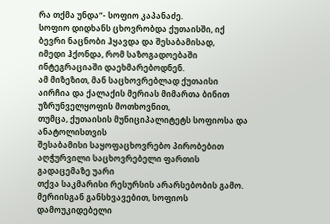რა თქმა უნდა“- სოფიო კაპანაძე.
სოფიო დიდხანს ცხოვრობდა ქუთაისში, იქ ბევრი ნაცნობი ჰყავდა და შესაბამისად,
იმედი ჰქონდა, რომ საზოგადოებაში ინტეგრაციაში დაეხმარებოდნენ.
ამ მიზეზით, მან საცხოვრებლად ქუთაისი აირჩია და ქალაქის მერიას მიმართა ბინით უზრუნველყოფის მოთხოვნით,
თუმცა, ქუთაისის მუნიციპალიტეტს სოფიოსა და ანატოლისთვის
შესაბამისი საყოფაცხოვრებო პირობებით აღჭურვილი საცხოვრებელი ფართის გადაცემაზე უარი
თქვა საკმარისი რესურსის არარსებობის გამო.
მერიისგან განსხვავებით, სოფიოს დამოუკიდებელი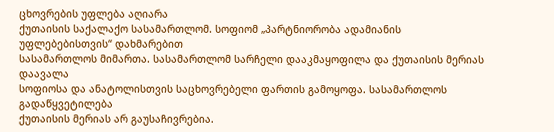ცხოვრების უფლება აღიარა
ქუთაისის საქალაქო სასამართლომ. სოფიომ „პარტნიორობა ადამიანის უფლებებისთვის“ დახმარებით
სასამართლოს მიმართა. სასამართლომ სარჩელი დააკმაყოფილა და ქუთაისის მერიას დაავალა
სოფიოსა და ანატოლისთვის საცხოვრებელი ფართის გამოყოფა. სასამართლოს გადაწყვეტილება
ქუთაისის მერიას არ გაუსაჩივრებია.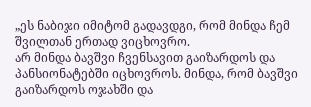„ეს ნაბიჯი იმიტომ გადავდგი, რომ მინდა ჩემ შვილთან ერთად ვიცხოვრო.
არ მინდა ბავშვი ჩვენსავით გაიზარდოს და პანსიონატებში იცხოვროს. მინდა, რომ ბავშვი გაიზარდოს ოჯახში და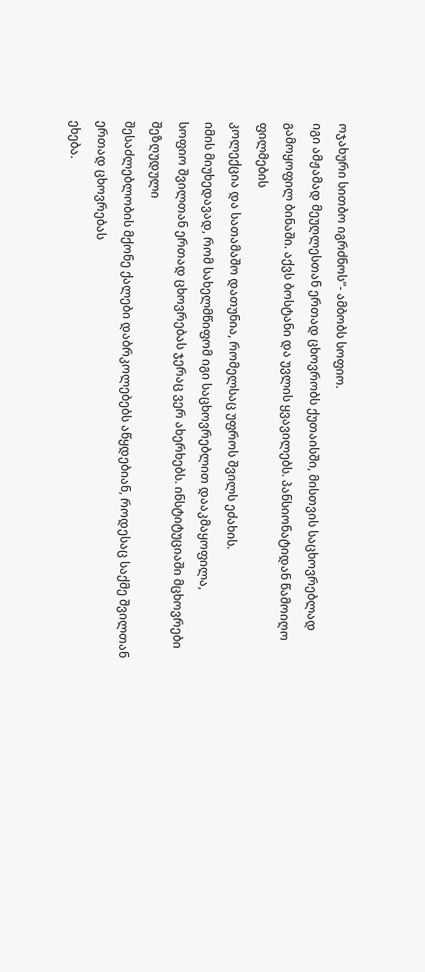ოჯახური სითბო იგრძნოს“- ამბობს სოფიო.
იგი ამჟამად მეუღლესთან ერთად ცხოვრობს ქუთაისში, მისთვის საცხოვრებლად
გამოყოფილ ბინაში. აქვს ბოსტანი და უვლის ყვავილებს. პანსიონატიდან წამოიღო ფილმების
კოლექცია და სათამაშო დათუნია, რომელსაც უფროს შვილს ეძახის.
იმის მიუხედავად, რომ სახელმწიფომ იგი საცხოვრებლით დააკმაყოფილა,
სოფიო შვილთან ერთად ცხოვრებას ჯერაც ვერ ახერხებს. ინსტიტუციაში მცხოვრები შეზღუდული
შესაძლებლობის მქონე ქალები დაბრკოლებებს აწყდებიან, როდესაც საქმე შვილთან ერთად ცხოვრებას
ეხება.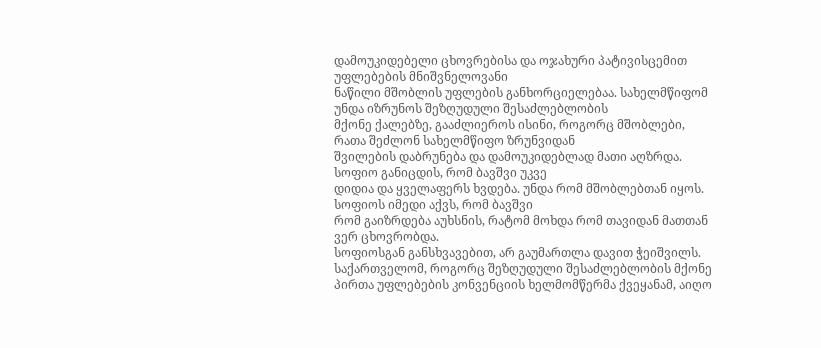დამოუკიდებელი ცხოვრებისა და ოჯახური პატივისცემით უფლებების მნიშვნელოვანი
ნაწილი მშობლის უფლების განხორციელებაა. სახელმწიფომ უნდა იზრუნოს შეზღუდული შესაძლებლობის
მქონე ქალებზე, გააძლიეროს ისინი, როგორც მშობლები, რათა შეძლონ სახელმწიფო ზრუნვიდან
შვილების დაბრუნება და დამოუკიდებლად მათი აღზრდა. სოფიო განიცდის, რომ ბავშვი უკვე
დიდია და ყველაფერს ხვდება. უნდა რომ მშობლებთან იყოს. სოფიოს იმედი აქვს, რომ ბავშვი
რომ გაიზრდება აუხსნის, რატომ მოხდა რომ თავიდან მათთან ვერ ცხოვრობდა.
სოფიოსგან განსხვავებით, არ გაუმართლა დავით ჭეიშვილს. საქართველომ, როგორც შეზღუდული შესაძლებლობის მქონე პირთა უფლებების კონვენციის ხელმომწერმა ქვეყანამ, აიღო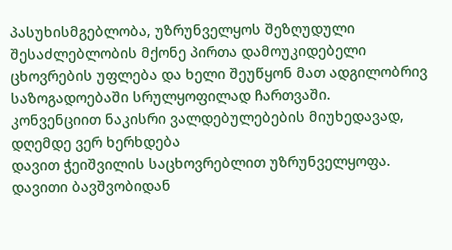პასუხისმგებლობა, უზრუნველყოს შეზღუდული შესაძლებლობის მქონე პირთა დამოუკიდებელი ცხოვრების უფლება და ხელი შეუწყონ მათ ადგილობრივ საზოგადოებაში სრულყოფილად ჩართვაში.
კონვენციით ნაკისრი ვალდებულებების მიუხედავად, დღემდე ვერ ხერხდება
დავით ჭეიშვილის საცხოვრებლით უზრუნველყოფა.
დავითი ბავშვობიდან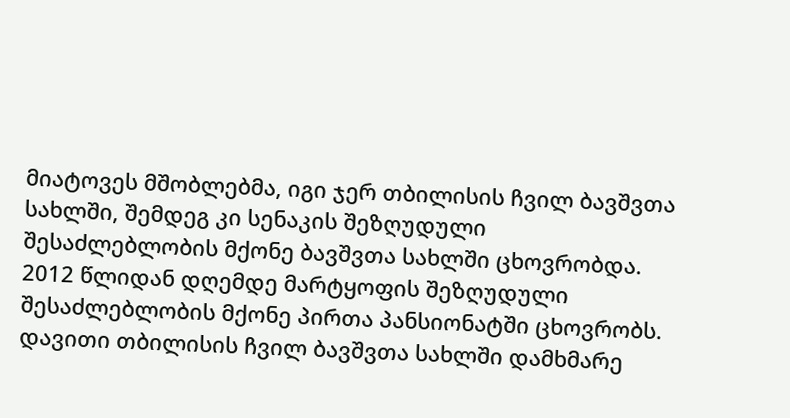მიატოვეს მშობლებმა, იგი ჯერ თბილისის ჩვილ ბავშვთა
სახლში, შემდეგ კი სენაკის შეზღუდული შესაძლებლობის მქონე ბავშვთა სახლში ცხოვრობდა.
2012 წლიდან დღემდე მარტყოფის შეზღუდული შესაძლებლობის მქონე პირთა პანსიონატში ცხოვრობს.
დავითი თბილისის ჩვილ ბავშვთა სახლში დამხმარე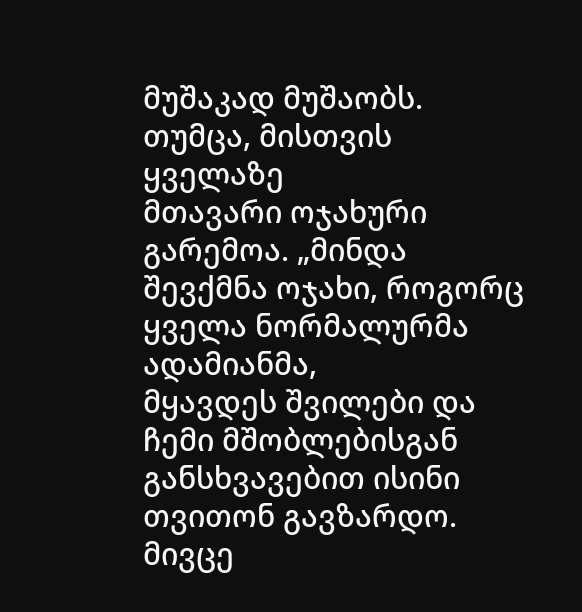მუშაკად მუშაობს. თუმცა, მისთვის ყველაზე
მთავარი ოჯახური გარემოა. „მინდა შევქმნა ოჯახი, როგორც ყველა ნორმალურმა ადამიანმა,
მყავდეს შვილები და ჩემი მშობლებისგან განსხვავებით ისინი თვითონ გავზარდო. მივცე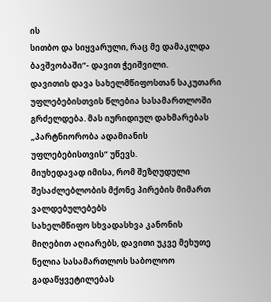ის
სითბო და სიყვარული, რაც მე დამაკლდა ბავშვობაში“- დავით ჭეიშვილი.
დავითის დავა სახელმწიფოსთან საკუთარი უფლებებისთვის წლებია სასამართლოში
გრძელდება. მას იურიდიულ დახმარებას „პარტნიორობა ადამიანის უფლებებისთვის“ უწევს.
მიუხედავად იმისა, რომ შეზღუდული შესაძლებლობის მქონე პირების მიმართ ვალდებულებებს
სახელმწიფო სხვადასხვა კანონის მიღებით აღიარებს, დავითი უკვე მეხუთე წელია სასამართლოს საბოლოო გადაწყვეტილებას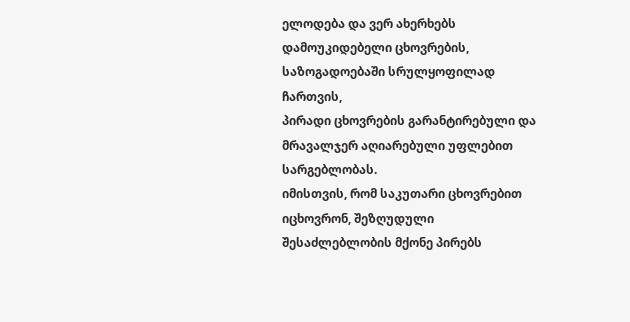ელოდება და ვერ ახერხებს დამოუკიდებელი ცხოვრების, საზოგადოებაში სრულყოფილად ჩართვის,
პირადი ცხოვრების გარანტირებული და მრავალჯერ აღიარებული უფლებით სარგებლობას.
იმისთვის, რომ საკუთარი ცხოვრებით იცხოვრონ, შეზღუდული შესაძლებლობის მქონე პირებს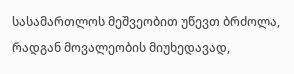სასამართლოს მეშვეობით უწევთ ბრძოლა, რადგან მოვალეობის მიუხედავად,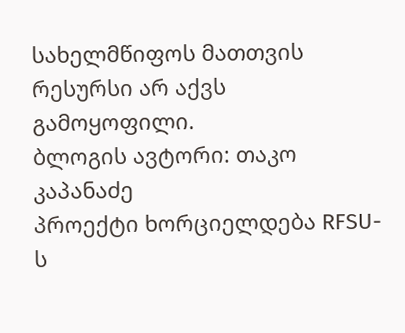სახელმწიფოს მათთვის რესურსი არ აქვს გამოყოფილი.
ბლოგის ავტორი: თაკო კაპანაძე
პროექტი ხორციელდება RFSU-ს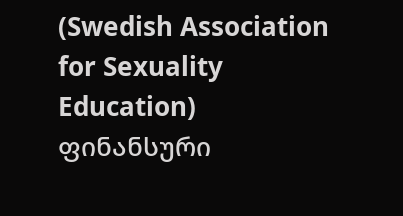(Swedish Association for Sexuality Education) ფინანსური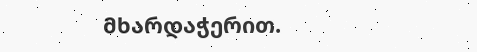მხარდაჭერით.